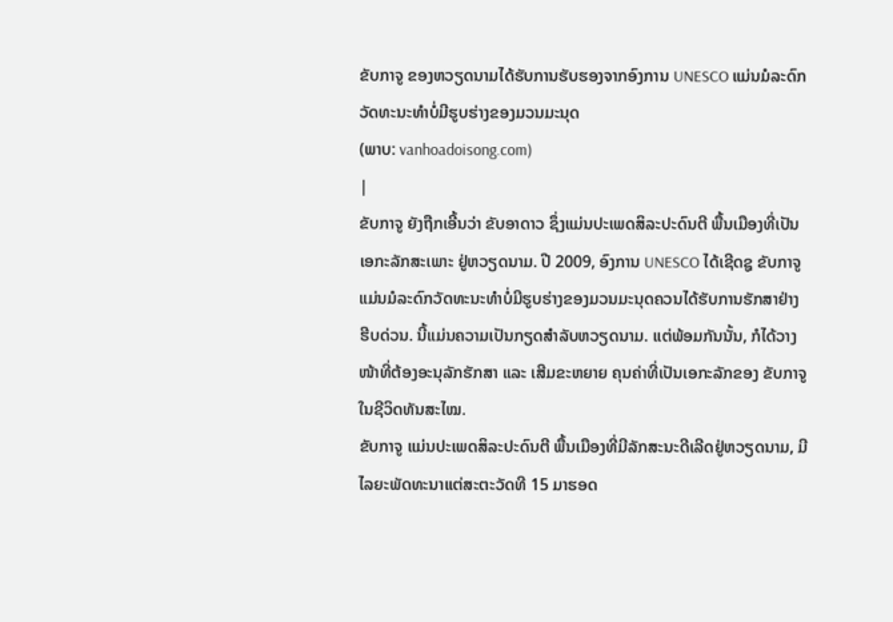ຂັບກາຈູ ຂອງຫວຽດນາມໄດ້ຮັບການຮັບຮອງຈາກອົງການ UNESCO ແມ່ນມໍລະດົກວັດທະນະທຳບໍ່ມີຮູບຮ່າງຂອງມວນມະນຸດ
(ພາບ: vanhoadoisong.com)
|
ຂັບກາຈູ ຍັງຖືກເອີ້ນວ່າ ຂັບອາດາວ ຊຶ່ງແມ່ນປະເພດສິລະປະດົນຕີ ພື້ນເມືອງທີ່ເປັນເອກະລັກສະເພາະ ຢູ່ຫວຽດນາມ. ປີ 2009, ອົງການ UNESCO ໄດ້ເຊີດຊູ ຂັບກາຈູແມ່ນມໍລະດົກວັດທະນະທຳບໍ່ມີຮູບຮ່າງຂອງມວນມະນຸດຄວນໄດ້ຮັບການຮັກສາຢ່າງຮີບດ່ວນ. ນີ້ແມ່ນຄວາມເປັນກຽດສຳລັບຫວຽດນາມ. ແຕ່ພ້ອມກັນນັ້ນ, ກໍໄດ້ວາງໜ້າທີ່ຕ້ອງອະນຸລັກຮັກສາ ແລະ ເສີມຂະຫຍາຍ ຄຸນຄ່າທີ່ເປັນເອກະລັກຂອງ ຂັບກາຈູໃນຊີວິດທັນສະໄໝ.
ຂັບກາຈູ ແມ່ນປະເພດສິລະປະດົນຕີ ພື້ນເມືອງທີ່ມີລັກສະນະດີເລີດຢູ່ຫວຽດນາມ, ມີໄລຍະພັດທະນາແຕ່ສະຕະວັດທີ 15 ມາຮອດ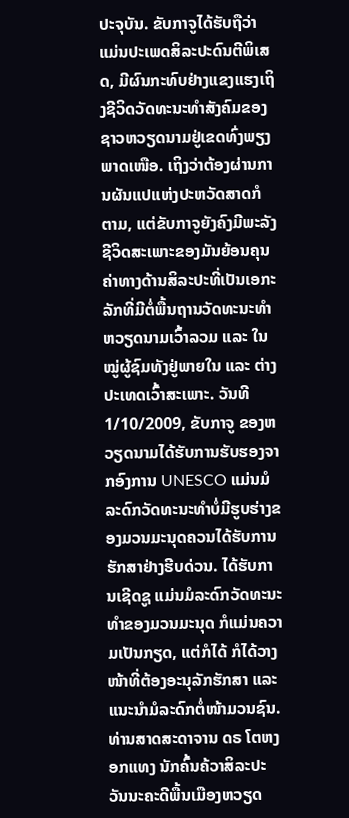ປະຈຸບັນ. ຂັບກາຈູໄດ້ຮັບຖືວ່າແມ່ນປະເພດສິລະປະດົນຕີພິເສດ, ມີຜົນກະທົບຢ່າງແຂງແຮງເຖິງຊີວິດວັດທະນະທຳສັງຄົມຂອງຊາວຫວຽດນາມຢູ່ເຂດທົ່ງພຽງພາດເໜືອ. ເຖິງວ່າຕ້ອງຜ່ານການຜັນແປແຫ່ງປະຫວັດສາດກໍຕາມ, ແຕ່ຂັບກາຈູຍັງຄົງມີພະລັງຊີວິດສະເພາະຂອງມັນຍ້ອນຄຸນຄ່າທາງດ້ານສິລະປະທີ່ເປັນເອກະລັກທີ່ມີຕໍ່ພື້ນຖານວັດທະນະທຳຫວຽດນາມເວົ້າລວມ ແລະ ໃນໝູ່ຜູ້ຊົມທັງຢູ່ພາຍໃນ ແລະ ຕ່າງປະເທດເວົ້າສະເພາະ. ວັນທີ 1/10/2009, ຂັບກາຈູ ຂອງຫວຽດນາມໄດ້ຮັບການຮັບຮອງຈາກອົງການ UNESCO ແມ່ນມໍລະດົກວັດທະນະທຳບໍ່ມີຮູບຮ່າງຂອງມວນມະນຸດຄວນໄດ້ຮັບການຮັກສາຢ່າງຮີບດ່ວນ. ໄດ້ຮັບການເຊີດຊູ ແມ່ນມໍລະດົກວັດທະນະທຳຂອງມວນມະນຸດ ກໍແມ່ນຄວາມເປັນກຽດ, ແຕ່ກໍໄດ້ ກໍໄດ້ວາງໜ້າທີ່ຕ້ອງອະນຸລັກຮັກສາ ແລະ ແນະນຳມໍລະດົກຕໍ່ໜ້າມວນຊົນ. ທ່ານສາດສະດາຈານ ດຣ ໂຕຫງອກແທງ ນັກຄົ້ນຄ້ວາສິລະປະວັນນະຄະດີພື້ນເມືອງຫວຽດ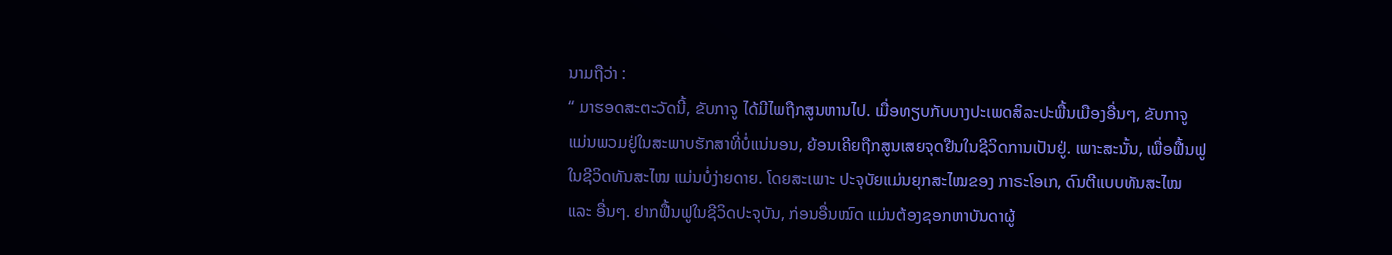ນາມຖືວ່າ :
“ ມາຮອດສະຕະວັດນີ້, ຂັບກາຈູ ໄດ້ມີໄພຖືກສູນຫານໄປ. ເມື່ອທຽບກັບບາງປະເພດສິລະປະພື້ນເມືອງອື່ນໆ, ຂັບກາຈູ ແມ່ນພວມຢູ່ໃນສະພາບຮັກສາທີ່ບໍ່ແນ່ນອນ, ຍ້ອນເຄີຍຖືກສູນເສຍຈຸດຢືນໃນຊີວິດການເປັນຢູ່. ເພາະສະນັ້ນ, ເພື່ອຟື້ນຟູໃນຊີວິດທັນສະໄໝ ແມ່ນບໍ່ງ່າຍດາຍ. ໂດຍສະເພາະ ປະຈຸບັຍແມ່ນຍຸກສະໄໝຂອງ ກາຣະໂອເກ, ດົນຕີແບບທັນສະໄໝ ແລະ ອື່ນໆ. ຢາກຟື້ນຟູໃນຊີວິດປະຈຸບັນ, ກ່ອນອື່ນໝົດ ແມ່ນຕ້ອງຊອກຫາບັນດາຜູ້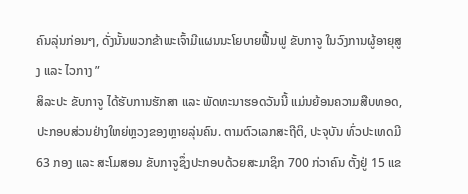ຄົນລຸ່ນກ່ອນໆ, ດັ່ງນັ້ນພວກຂ້າພະເຈົ້າມີແຜນນະໂຍບາຍຟື້ນຟູ ຂັບກາຈູ ໃນວົງການຜູ້ອາຍຸສູງ ແລະ ໄວກາງ ”
ສິລະປະ ຂັບກາຈູ ໄດ້ຮັບການຮັກສາ ແລະ ພັດທະນາຮອດວັນນີ້ ແມ່ນຍ້ອນຄວາມສືບທອດ, ປະກອບສ່ວນຢ່າງໃຫຍ່ຫຼວງຂອງຫຼາຍລຸ່ນຄົນ. ຕາມຕົວເລກສະຖີຕິ, ປະຈຸບັນ ທົ່ວປະເທດມີ 63 ກອງ ແລະ ສະໂມສອນ ຂັບກາຈູຊຶ່ງປະກອບດ້ວຍສະມາຊິກ 700 ກ່ວາຄົນ ຕັ້ງຢູ່ 15 ແຂ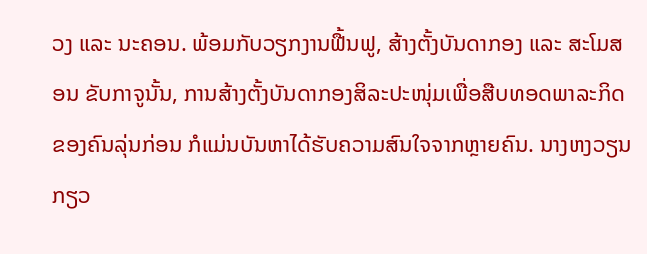ວງ ແລະ ນະຄອນ. ພ້ອມກັບວຽກງານຟື້ນຟູ, ສ້າງຕັ້ງບັນດາກອງ ແລະ ສະໂມສອນ ຂັບກາຈູນັ້ນ, ການສ້າງຕັ້ງບັນດາກອງສິລະປະໜຸ່ມເພື່ອສືບທອດພາລະກິດຂອງຄົນລຸ່ນກ່ອນ ກໍແມ່ນບັນຫາໄດ້ຮັບຄວາມສົນໃຈຈາກຫຼາຍຄົນ. ນາງຫງວຽນກຽວ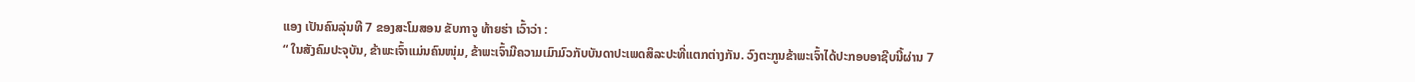ແອງ ເປັນຄົນລຸ່ນທີ 7 ຂອງສະໂມສອນ ຂັບກາຈູ ທ້າຍຮ່າ ເວົ້າວ່າ :
“ ໃນສັງຄົມປະຈຸບັນ, ຂ້າພະເຈົ້າແມ່ນຄົນໜຸ່ມ, ຂ້າພະເຈົ້າມີຄວາມເມົາມົວກັບບັນດາປະເພດສິລະປະທີ່ແຕກຕ່າງກັນ. ວົງຕະກູນຂ້າພະເຈົ້າໄດ້ປະກອບອາຊີບນີ້ຜ່ານ 7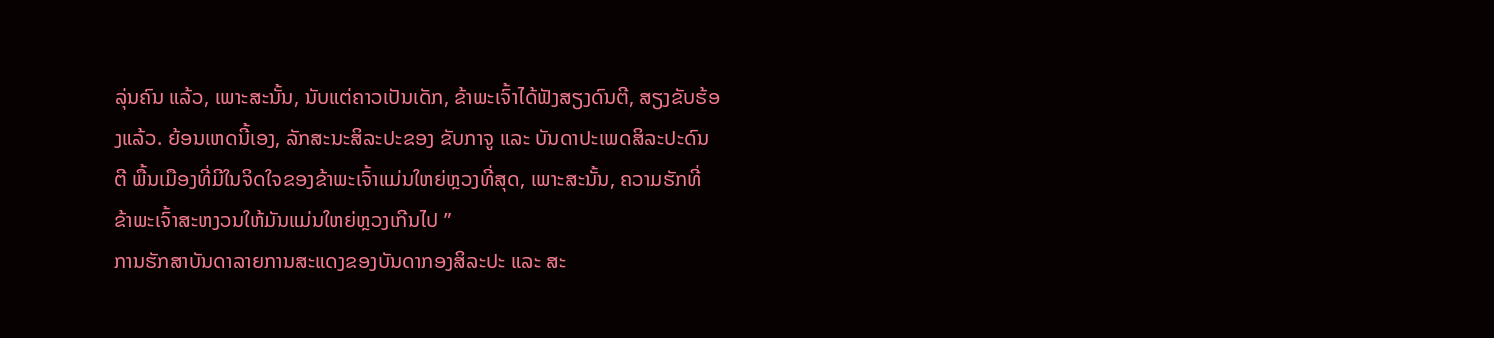ລຸ່ນຄົນ ແລ້ວ, ເພາະສະນັ້ນ, ນັບແຕ່ຄາວເປັນເດັກ, ຂ້າພະເຈົ້າໄດ້ຟັງສຽງດົນຕີ, ສຽງຂັບຮ້ອງແລ້ວ. ຍ້ອນເຫດນີ້ເອງ, ລັກສະນະສິລະປະຂອງ ຂັບກາຈູ ແລະ ບັນດາປະເພດສິລະປະດົນຕີ ພື້ນເມືອງທີ່ມີໃນຈິດໃຈຂອງຂ້າພະເຈົ້າແມ່ນໃຫຍ່ຫຼວງທີ່ສຸດ, ເພາະສະນັ້ນ, ຄວາມຮັກທີ່ຂ້າພະເຈົ້າສະຫງວນໃຫ້ມັນແມ່ນໃຫຍ່ຫຼວງເກີນໄປ ”
ການຮັກສາບັນດາລາຍການສະແດງຂອງບັນດາກອງສິລະປະ ແລະ ສະ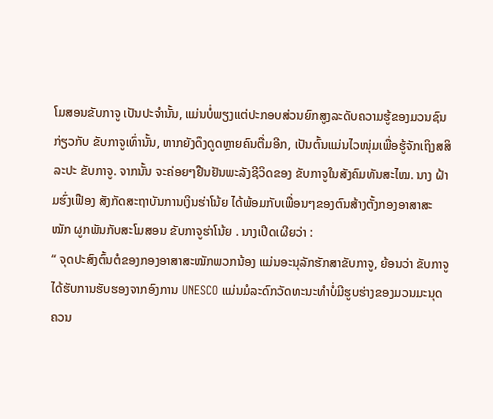ໂມສອນຂັບກາຈູ ເປັນປະຈຳນັ້ນ, ແມ່ນບໍ່ພຽງແຕ່ປະກອບສ່ວນຍົກສູງລະດັບຄວາມຮູ້ຂອງມວນຊົນກ່ຽວກັບ ຂັບກາຈູເທົ່ານັ້ນ, ຫາກຍັງດຶງດູດຫຼາຍຄົນຕື່ມອີກ, ເປັນຕົ້ນແມ່ນໄວໜຸ່ມເພື່ອຮູ້ຈັກເຖິງສສິລະປະ ຂັບກາຈູ. ຈາກນັ້ນ ຈະຄ່ອຍໆຢືນຢັນພະລັງຊີວິດຂອງ ຂັບກາຈູໃນສັງຄົມທັນສະໄໝ. ນາງ ຝ້າມຮົ່ງເຟືອງ ສັງກັດສະຖາບັນການເງິນຮ່າໂນ້ຍ ໄດ້ພ້ອມກັບເພື່ອນໆຂອງຕົນສ້າງຕັ້ງກອງອາສາສະໝັກ ຜູກພັນກັບສະໂມສອນ ຂັບກາຈູຮ່າໂນ້ຍ . ນາງເປີດເຜີຍວ່າ :
“ ຈຸດປະສົງຕົ້ນຕໍຂອງກອງອາສາສະໝັກພວກນ້ອງ ແມ່ນອະນຸລັກຮັກສາຂັບກາຈູ, ຍ້ອນວ່າ ຂັບກາຈູ ໄດ້ຮັບການຮັບຮອງຈາກອົງການ UNESCO ແມ່ນມໍລະດົກວັດທະນະທຳບໍ່ມີຮູບຮ່າງຂອງມວນມະນຸດຄວນ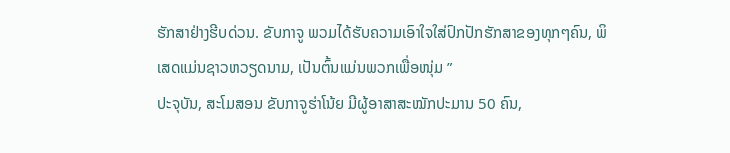ຮັກສາຢ່າງຮີບດ່ວນ. ຂັບກາຈູ ພວມໄດ້ຮັບຄວາມເອົາໃຈໃສ່ປົກປັກຮັກສາຂອງທຸກໆຄົນ, ພິເສດແມ່ນຊາວຫວຽດນາມ, ເປັນຕົ້ນແມ່ນພວກເພື່ອໜຸ່ມ ”
ປະຈຸບັນ, ສະໂມສອນ ຂັບກາຈູຮ່າໂນ້ຍ ມີຜູ້ອາສາສະໝັກປະມານ 50 ຄົນ,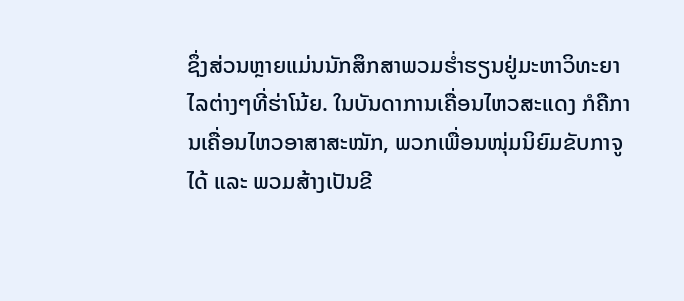ຊຶ່ງສ່ວນຫຼາຍແມ່ນນັກສຶກສາພວມຮ່ຳຮຽນຢູ່ມະຫາວິທະຍາໄລຕ່າງໆທີ່ຮ່າໂນ້ຍ. ໃນບັນດາການເຄື່ອນໄຫວສະແດງ ກໍຄືການເຄື່ອນໄຫວອາສາສະໝັກ, ພວກເພື່ອນໜຸ່ມນິຍົມຂັບກາຈູ ໄດ້ ແລະ ພວມສ້າງເປັນຂີ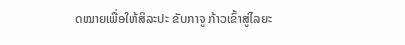ດໝາຍເພື່ອໃຫ້ສິລະປະ ຂັບກາຈູ ກ້າວເຂົ້າສູ່ໄລຍະ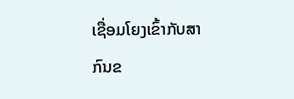ເຊື່ອມໂຍງເຂົ້າກັບສາກົນຂ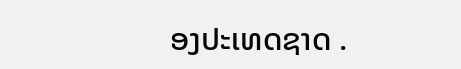ອງປະເທດຊາດ .